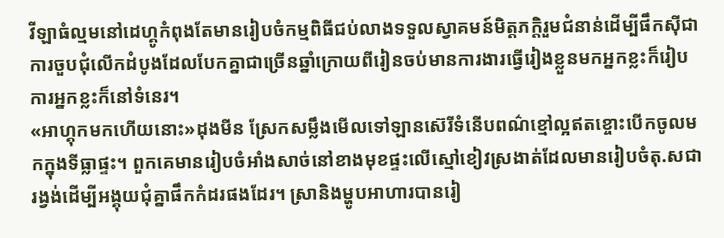វីឡាធំល្មមនៅដេហ្គូកំពុងតែមានរៀបចំកម្មពិធីជប់លាងទទួលស្វាគមន៍មិត្តភក្តិរួមជំនាន់ដើម្បីផឹកស៊ីជាការចួបជុំលើកដំបូងដែលបែកគ្នាជាច្រើនឆ្នាំក្រោយពីរៀនចប់មានការងារធ្វើរៀងខ្លួនមកអ្នកខ្លះក៏រៀបការអ្នកខ្លះក៏នៅទំនេរ។
«អាហ្គុកមកហើយនោះ»ដុងមីន ស្រែកសម្លឹងមើលទៅឡានស៊េរីទំនើបពណ៌ខ្មៅល្អឥតខ្ចោះបើកចូលមកក្នុងទីធ្លាផ្ទះ។ ពួកគេមានរៀបចំអាំងសាច់នៅខាងមុខផ្ទះលើស្មៅខៀវស្រងាត់ដែលមានរៀបចំតុ.សជារង្វង់ដើម្បីអង្គុយជុំគ្នាផឹកកំដរផងដែរ។ ស្រានិងម្ហូបអាហារបានរៀ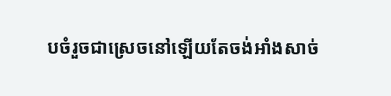បចំរួចជាស្រេចនៅឡើយតែចង់អាំងសាច់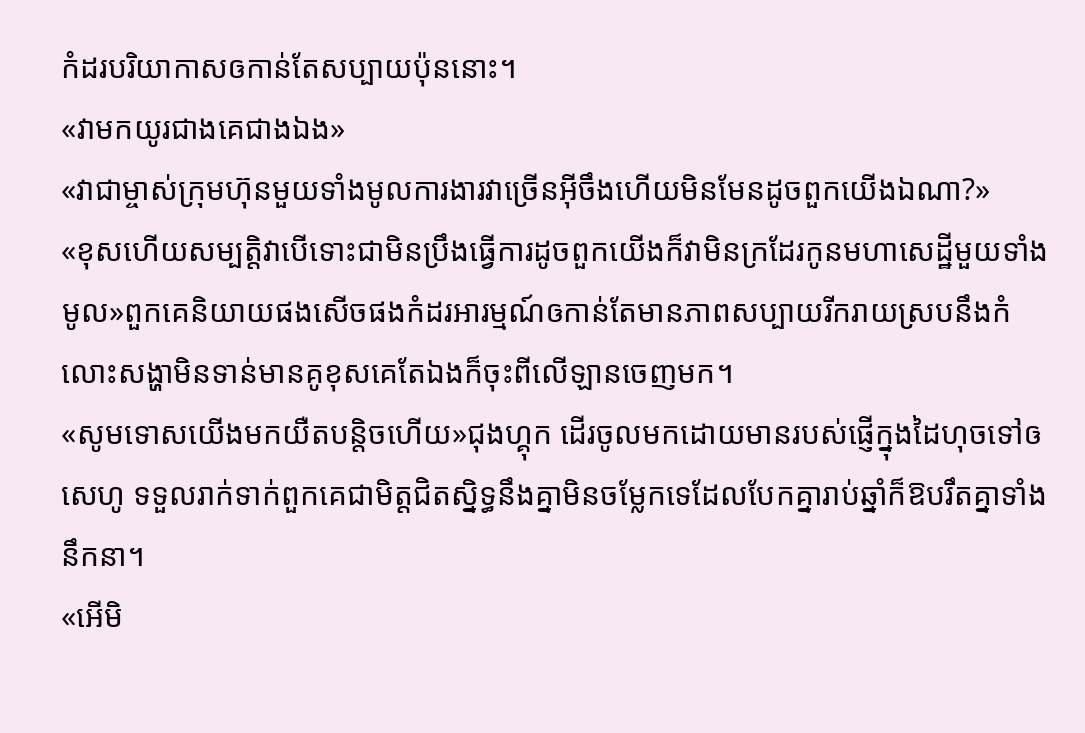កំដរបរិយាកាសឲកាន់តែសប្បាយប៉ុននោះ។
«វាមកយូរជាងគេជាងឯង»
«វាជាម្ចាស់ក្រុមហ៊ុនមួយទាំងមូលការងារវាច្រើនអ៊ីចឹងហើយមិនមែនដូចពួកយើងឯណា?»
«ខុសហើយសម្បត្តិវាបើទោះជាមិនប្រឹងធ្វើការដូចពួកយើងក៏វាមិនក្រដែរកូនមហាសេដ្ឋីមួយទាំងមូល»ពួកគេនិយាយផងសើចផងកំដរអារម្មណ៍ឲកាន់តែមានភាពសប្បាយរីករាយស្របនឹងកំលោះសង្ហាមិនទាន់មានគូខុសគេតែឯងក៏ចុះពីលើឡានចេញមក។
«សូមទោសយើងមកយឺតបន្តិចហើយ»ជុងហ្គុក ដើរចូលមកដោយមានរបស់ផ្ញើក្នុងដៃហុចទៅឲ សេហូ ទទួលរាក់ទាក់ពួកគេជាមិត្តជិតស្និទ្ធនឹងគ្នាមិនចម្លែកទេដែលបែកគ្នារាប់ឆ្នាំក៏ឱបរឹតគ្នាទាំងនឹកនា។
«អើមិ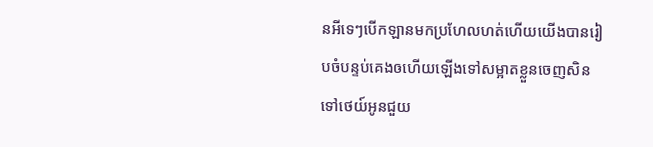នអីទេៗបើកឡានមកប្រហែលហត់ហើយយើងបានរៀបចំបន្ទប់គេងឲហើយឡើងទៅសម្អាតខ្លួនចេញសិនទៅថេយ៍អូនជួយ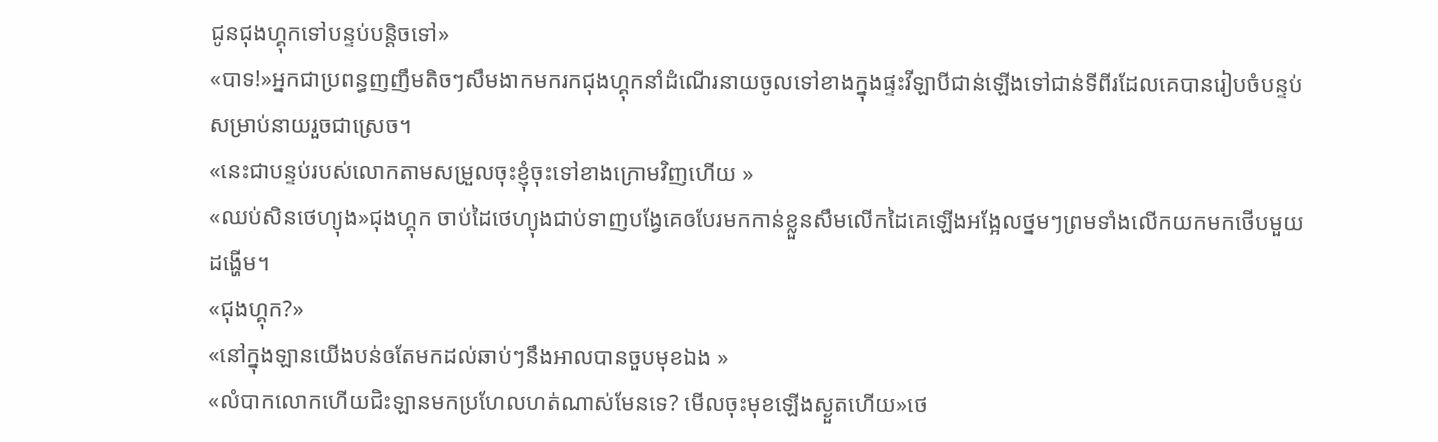ជូនជុងហ្គុកទៅបន្ទប់បន្តិចទៅ»
«បាទ!»អ្នកជាប្រពន្ធញញឹមតិចៗសឹមងាកមករកជុងហ្គុកនាំដំណើរនាយចូលទៅខាងក្នុងផ្ទះវីឡាបីជាន់ឡើងទៅជាន់ទីពីរដែលគេបានរៀបចំបន្ទប់សម្រាប់នាយរួចជាស្រេច។
«នេះជាបន្ទប់របស់លោកតាមសម្រួលចុះខ្ញុំចុះទៅខាងក្រោមវិញហើយ »
«ឈប់សិនថេហ្យុង»ជុងហ្គុក ចាប់ដៃថេហ្យុងជាប់ទាញបង្វែគេឲបែរមកកាន់ខ្លួនសឹមលើកដៃគេឡើងអង្អែលថ្នមៗព្រមទាំងលើកយកមកថើបមួយដង្ហើម។
«ជុងហ្គុក?»
«នៅក្នុងឡានយើងបន់ឲតែមកដល់ឆាប់ៗនឹងអាលបានចួបមុខឯង »
«លំបាកលោកហើយជិះឡានមកប្រហែលហត់ណាស់មែនទេ? មើលចុះមុខឡើងស្ងួតហើយ»ថេ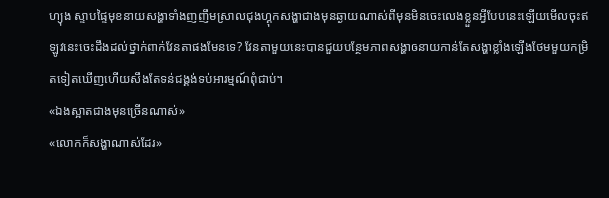ហ្យុង ស្ទាបផ្ទៃមុខនាយសង្ហាទាំងញញឹមស្រាលជុងហ្គុកសង្ហាជាងមុនឆ្ងាយណាស់ពីមុនមិនចេះលេងខ្លួនអ្វីបែបនេះឡើយមើលចុះឥឡូវនេះចេះដឹងដល់ថ្នាក់ពាក់វែនតាផងមែនទេ? វែនតាមួយនេះបានជួយបន្ថែមភាពសង្ហាឲនាយកាន់តែសង្ហាខ្លាំងឡើងថែមមួយកម្រិតទៀតឃើញហើយសឹងតែទន់ជង្គង់ទប់អារម្មណ៍ពុំជាប់។
«ឯងស្អាតជាងមុនច្រើនណាស់»
«លោកក៏សង្ហាណាស់ដែរ»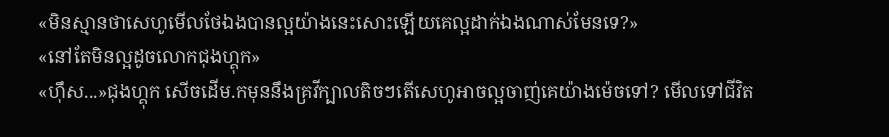«មិនស្មានថាសេហូមើលថែឯងបានល្អយ៉ាងនេះសោះឡើយគេល្អដាក់ឯងណាស់មែនទេ?»
«នៅតែមិនល្អដូចលោកជុងហ្គុក»
«ហ៊ឹស...»ជុងហ្គុក សើចដើម.កមុននឹងគ្រវីក្បាលតិចៗតើសេហូអាចល្អចាញ់គេយ៉ាងម៉េចទៅ? មើលទៅជីវិត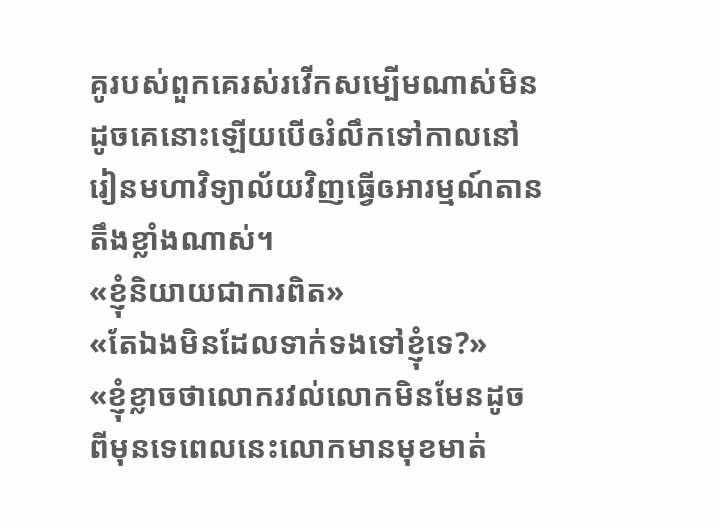គូរបស់ពួកគេរស់រវើកសម្បើមណាស់មិនដូចគេនោះឡើយបើឲរំលឹកទៅកាលនៅរៀនមហាវិទ្យាល័យវិញធ្វើឲអារម្មណ៍តានតឹងខ្លាំងណាស់។
«ខ្ញុំនិយាយជាការពិត»
«តែឯងមិនដែលទាក់ទងទៅខ្ញុំទេ?»
«ខ្ញុំខ្លាចថាលោករវល់លោកមិនមែនដូចពីមុនទេពេលនេះលោកមានមុខមាត់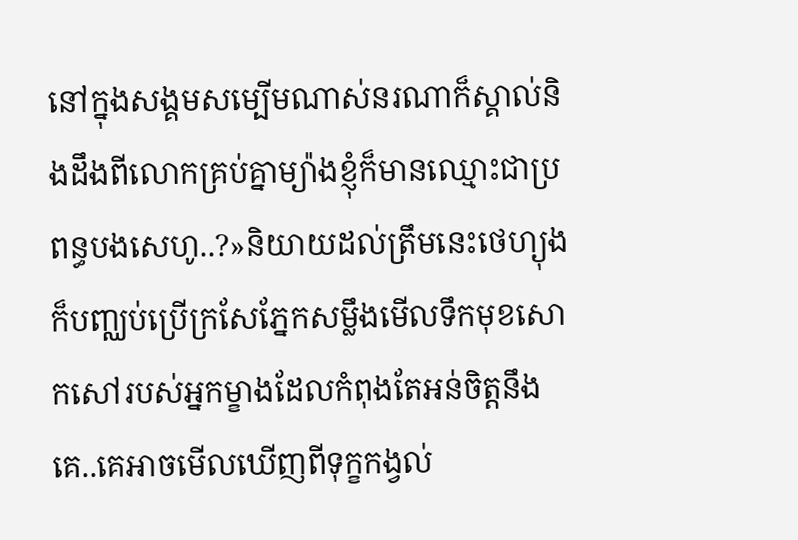នៅក្នុងសង្គមសម្បើមណាស់នរណាក៏ស្គាល់និងដឹងពីលោកគ្រប់គ្នាម្យ៉ាងខ្ញុំក៏មានឈ្មោះជាប្រពន្ធបងសេហូ..?»និយាយដល់ត្រឹមនេះថេហ្យុងក៏បញ្ឈប់ប្រើក្រសែភ្នែកសម្លឹងមើលទឹកមុខសោកសៅរបស់អ្នកម្ខាងដែលកំពុងតែអន់ចិត្តនឹងគេ..គេអាចមើលឃើញពីទុក្ខកង្វល់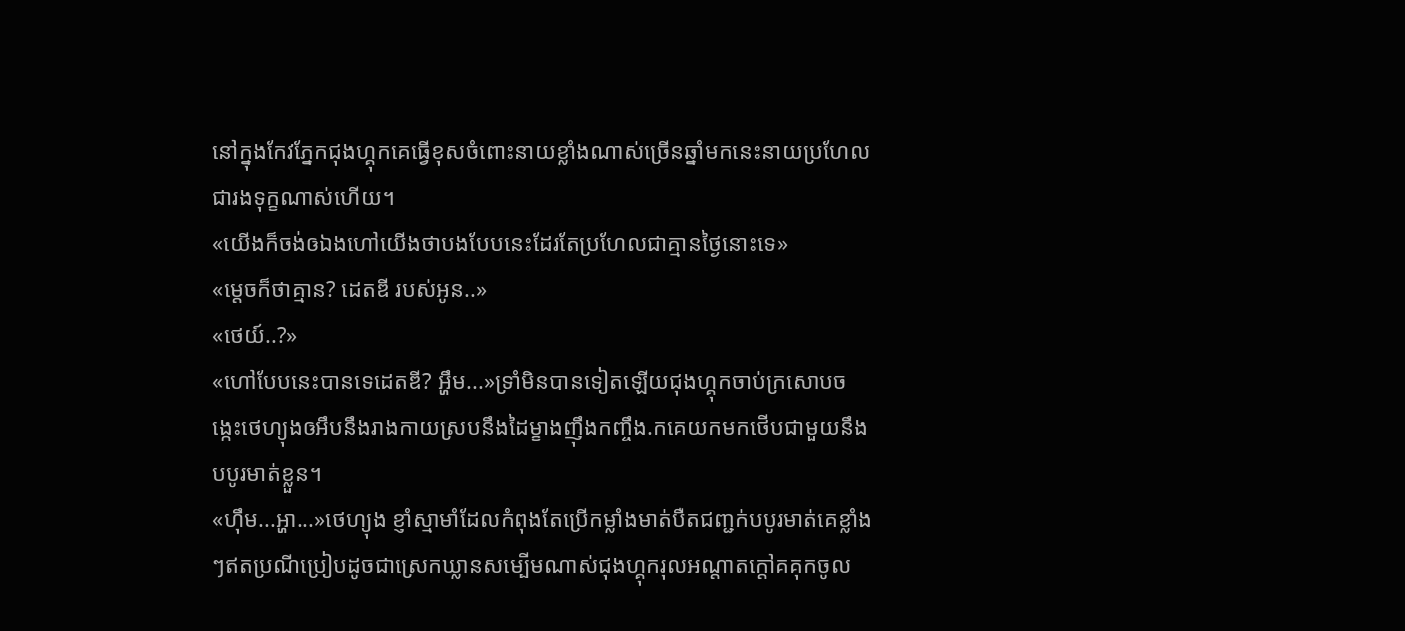នៅក្នុងកែវភ្នែកជុងហ្គុកគេធ្វើខុសចំពោះនាយខ្លាំងណាស់ច្រើនឆ្នាំមកនេះនាយប្រហែលជារងទុក្ខណាស់ហើយ។
«យើងក៏ចង់ឲឯងហៅយើងថាបងបែបនេះដែរតែប្រហែលជាគ្មានថ្ងៃនោះទេ»
«ម្តេចក៏ថាគ្មាន? ដេតឌី របស់អូន..»
«ថេយ៍..?»
«ហៅបែបនេះបានទេដេតឌី? អ្ហឹម...»ទ្រាំមិនបានទៀតឡើយជុងហ្គុកចាប់ក្រសោបចង្កេះថេហ្យុងឲអឹបនឹងរាងកាយស្របនឹងដៃម្ខាងញុឹងកញ្ចឹង.កគេយកមកថើបជាមួយនឹងបបូរមាត់ខ្លួន។
«ហ៊ឹម...អ្ហា...»ថេហ្យុង ខ្ញាំស្មាមាំដែលកំពុងតែប្រើកម្លាំងមាត់បឺតជញ្ជក់បបូរមាត់គេខ្លាំងៗឥតប្រណីប្រៀបដូចជាស្រេកឃ្លានសម្បើមណាស់ជុងហ្គុករុលអណ្តាតក្តៅគគុកចូល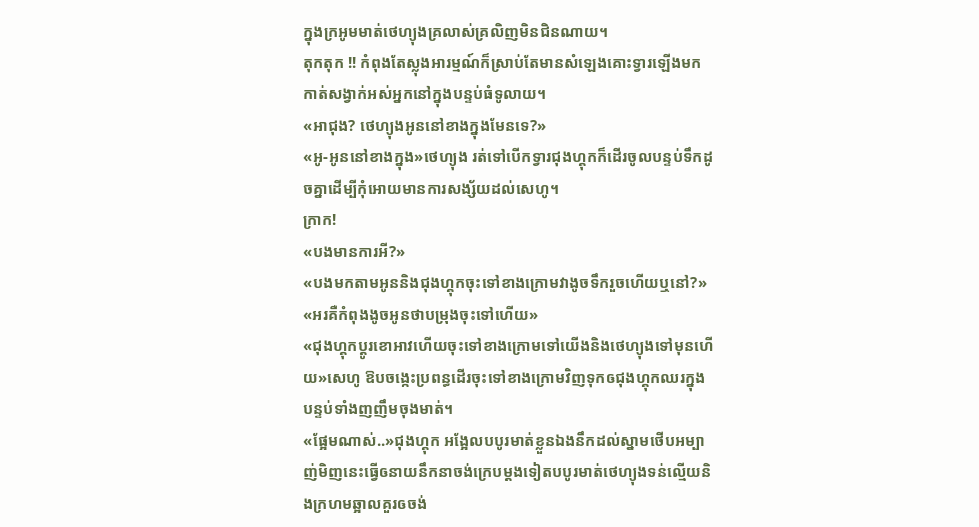ក្នុងក្រអូមមាត់ថេហ្យុងគ្រលាស់គ្រលិញមិនជិនណាយ។
តុកតុក !! កំពុងតែស្លុងអារម្មណ៍ក៏ស្រាប់តែមានសំឡេងគោះទ្វារឡើងមកកាត់សង្វាក់អស់អ្នកនៅក្នុងបន្ទប់ធំទូលាយ។
«អាជុង? ថេហ្យុងអូននៅខាងក្នុងមែនទេ?»
«អូ-អូននៅខាងក្នុង»ថេហ្យុង រត់ទៅបើកទ្វារជុងហ្គុកក៏ដើរចូលបន្ទប់ទឹកដូចគ្នាដើម្បីកុំអោយមានការសង្ស័យដល់សេហូ។
ក្រាក!
«បងមានការអី?»
«បងមកតាមអូននិងជុងហ្គុកចុះទៅខាងក្រោមវាងូចទឹករួចហើយឬនៅ?»
«អរគឺកំពុងងូចអូនថាបម្រុងចុះទៅហើយ»
«ជុងហ្គុកប្តូរខោអាវហើយចុះទៅខាងក្រោមទៅយើងនិងថេហ្យុងទៅមុនហើយ»សេហូ ឱបចង្កេះប្រពន្ធដើរចុះទៅខាងក្រោមវិញទុកឲជុងហ្គុកឈរក្នុងបន្ទប់ទាំងញញឹមចុងមាត់។
«ផ្អែមណាស់..»ជុងហ្គុក អង្អែលបបូរមាត់ខ្លួនឯងនឹកដល់ស្នាមថើបអម្បាញ់មិញនេះធ្វើឲនាយនឹកនាចង់ក្រេបម្តងទៀតបបូរមាត់ថេហ្យុងទន់ល្មើយនិងក្រហមឆ្អាលគួរឲចង់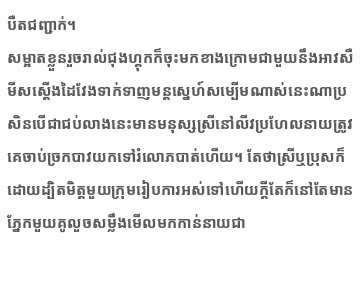បឺតជញ្ជាក់។
សម្អាតខ្លួនរួចរាល់ជុងហ្គុកក៏ចុះមកខាងក្រោមជាមួយនឹងអាវសឺមីសស្តើងដៃវែងទាក់ទាញមន្តស្នេហ៍សម្បើមណាស់នេះណាប្រសិនបើជាជប់លាងនេះមានមនុស្សស្រីនៅលីវប្រហែលនាយត្រូវគេចាប់ច្រកបាវយកទៅរំលោភបាត់ហើយ។ តែថាស្រីឬប្រុសក៏ដោយដ្បិតមិត្តមួយក្រុមរៀបការអស់ទៅហើយក្តីតែក៏នៅតែមានភ្នែកមួយគូលួចសម្លឹងមើលមកកាន់នាយជា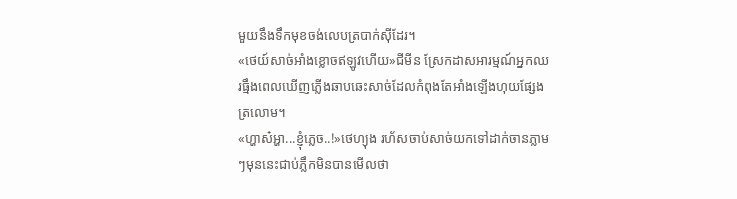មួយនឹងទឹកមុខចង់លេបត្របាក់ស៊ីដែរ។
«ថេយ៍សាច់អាំងខ្លោចឥឡូវហើយ»ជីមីន ស្រែកដាសអារម្មណ៍អ្នកឈរធ្មឹងពេលឃើញភ្លើងឆាបឆេះសាច់ដែលកំពុងតែអាំងឡើងហុយផ្សែងត្រលោម។
«ហ្ហាស៎អ្ហា...ខ្ញុំភ្លេច..!»ថេហ្យុង រហ័សចាប់សាច់យកទៅដាក់ចានភ្លាមៗមុននេះជាប់ភ្លឹកមិនបានមើលថា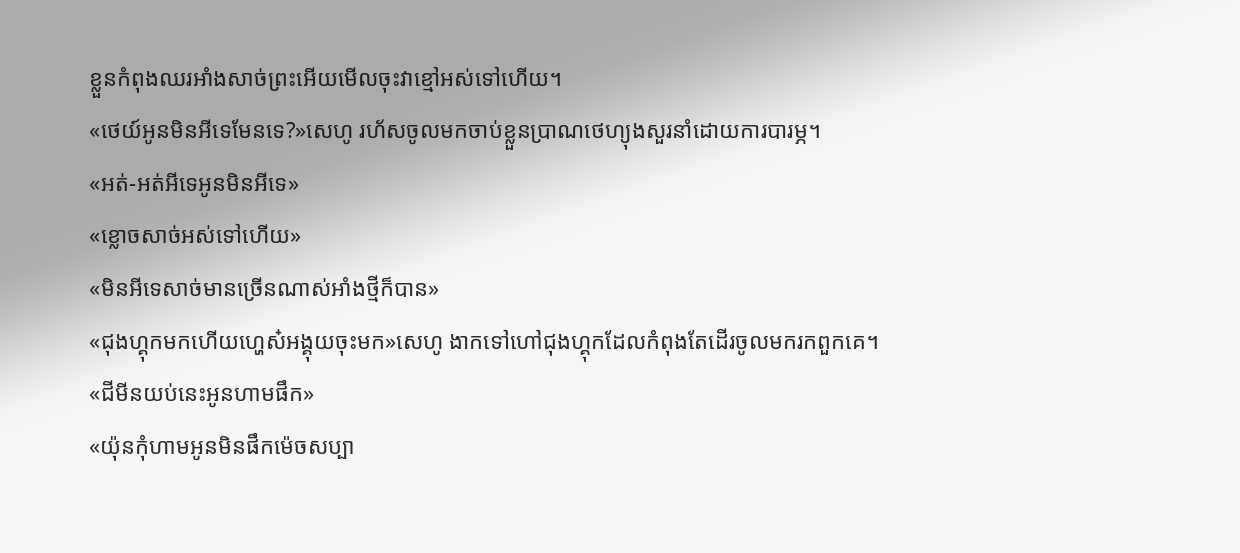ខ្លួនកំពុងឈរអាំងសាច់ព្រះអើយមើលចុះវាខ្មៅអស់ទៅហើយ។
«ថេយ៍អូនមិនអីទេមែនទេ?»សេហូ រហ័សចូលមកចាប់ខ្លួនប្រាណថេហ្យុងសួរនាំដោយការបារម្ភ។
«អត់-អត់អីទេអូនមិនអីទេ»
«ខ្លោចសាច់អស់ទៅហើយ»
«មិនអីទេសាច់មានច្រើនណាស់អាំងថ្មីក៏បាន»
«ជុងហ្គុកមកហើយហ្ហេស៎អង្គុយចុះមក»សេហូ ងាកទៅហៅជុងហ្គុកដែលកំពុងតែដើរចូលមករកពួកគេ។
«ជីមីនយប់នេះអូនហាមផឹក»
«យ៉ុនកុំហាមអូនមិនផឹកម៉េចសប្បា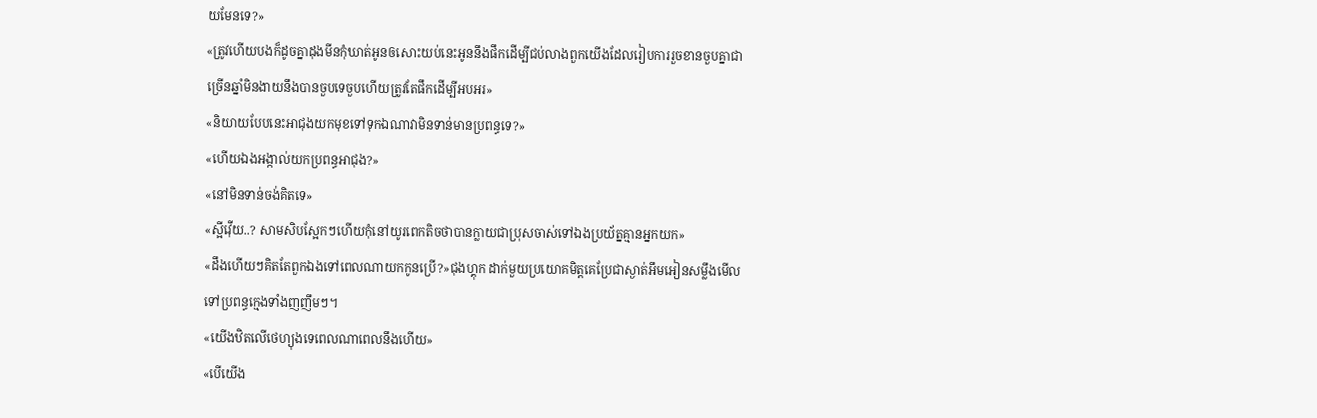យមែនទេ?»
«ត្រូវហើយបងក៏ដូចគ្នាដុងមីនកុំឃាត់អូនឲសោះយប់នេះអូននឹងផឹកដើម្បីជប់លាងពួកយើងដែលរៀបការរួចខានចួបគ្នាជាច្រើនឆ្នាំមិនងាយនឹងបានចួបទេចួបហើយត្រូវតែផឹកដើម្បីអបអរ»
«និយាយបែបនេះអាជុងយកមុខទៅទុកឯណាវាមិនទាន់មានប្រពន្ធទេ?»
«ហើយឯងអង្កាល់យកប្រពន្ធអាជុង?»
«នៅមិនទាន់ចង់គិតទេ»
«ស្អីវ៉ើយ..? សាមសិបស្អែកៗហើយកុំនៅយូរពេកតិចថាបានក្លាយជាប្រុសចាស់ទៅឯងប្រយ័ត្នគ្មានអ្នកយក»
«ដឹងហើយៗគិតតែពួកឯងទៅពេលណាយកកូនប្រើ?»ជុងហ្គុក ដាក់មួយប្រយោគមិត្តគេប្រែជាស្ងាត់អឹមអៀនសម្លឹងមើលទៅប្រពន្ធក្មេងទាំងញញឹមៗ។
«យើងឋិតលើថេហ្យុងទេពេលណាពេលនឹងហើយ»
«បើយើង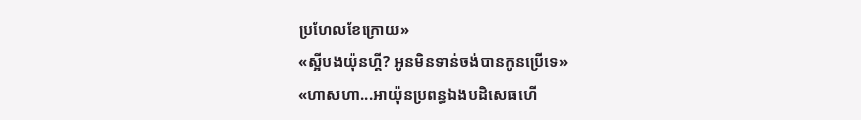ប្រហែលខែក្រោយ»
«ស្អីបងយ៉ុនហ្គី? អូនមិនទាន់ចង់បានកូនប្រើទេ»
«ហាសហា...អាយ៉ុនប្រពន្ធឯងបដិសេធហើ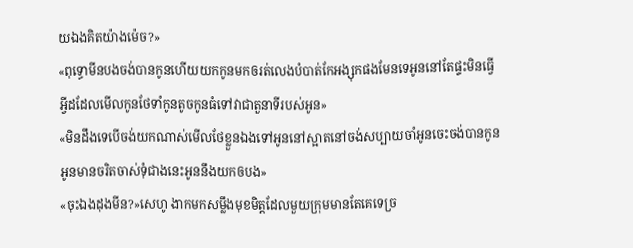យឯងគិតយ៉ាងម៉េច?»
«ពុទ្ធោមីនបងចង់បានកូនហើយយកកូនមកឲរត់លេងបំបាត់កែអង្សុកផងមែនទេអូននៅតែផ្ទះមិនធ្វើអ្វីដដែលមើលកូនថែទាំកូនតូចកូនធំទៅវាជាតួនាទីរបស់អូន»
«មិនដឹងទេបើចង់យកណាស់មើលថែខ្លួនឯងទៅអូននៅស្អាតនៅចង់សប្បាយចាំអូនចេះចង់បានកូនអូនមានចរិតចាស់ទុំជាងនេះអូននឹងយកឲបង»
«ចុះឯងដុងមីន?»សេហូ ងាកមកសម្លឹងមុខមិត្តដែលមួយក្រុមមានតែគេទេច្រ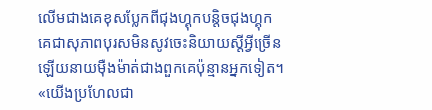លើមជាងគេខុសប្លែកពីជុងហ្គុកបន្តិចជុងហ្គុកគេជាសុភាពបុរសមិនសូវចេះនិយាយស្តីអ្វីច្រើនឡើយនាយម៉ឺងម៉ាត់ជាងពួកគេប៉ុន្មានអ្នកទៀត។
«យើងប្រហែលជា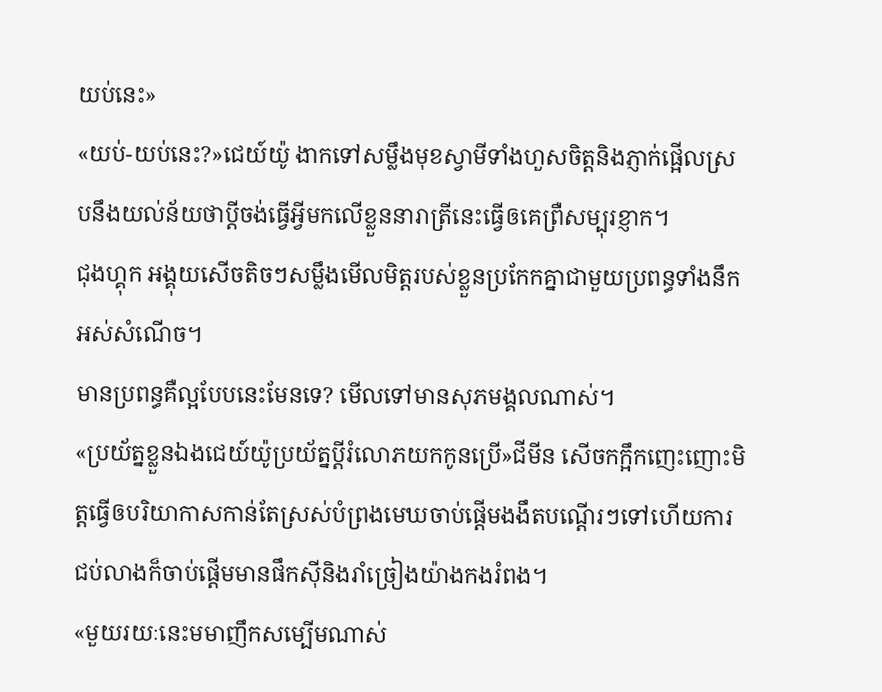យប់នេះ»
«យប់-យប់នេះ?»ជេយ៍យ៉ូ ងាកទៅសម្លឹងមុខស្វាមីទាំងហួសចិត្តនិងភ្ញាក់ផ្អើលស្របនឹងយល់ន័យថាប្តីចង់ធ្វើអ្វីមកលើខ្លួននារាត្រីនេះធ្វើឲគេព្រឺសម្បុរខ្ញាក។
ជុងហ្គុក អង្គុយសើចតិចៗសម្លឹងមើលមិត្តរបស់ខ្លួនប្រកែកគ្នាជាមួយប្រពន្ធទាំងនឹកអស់សំណើច។
មានប្រពន្ធគឺល្អបែបនេះមែនទេ? មើលទៅមានសុភមង្គលណាស់។
«ប្រយ័ត្នខ្លួនឯងជេយ៍យ៉ូប្រយ័ត្នប្តីរំលោភយកកូនប្រើ»ជីមីន សើចកក្អឹកញេះញោះមិត្តធ្វើឲបរិយាកាសកាន់តែស្រស់បំព្រងមេឃចាប់ផ្តើមងងឹតបណ្តើរៗទៅហើយការជប់លាងក៏ចាប់ផ្តើមមានផឹកស៊ីនិងរាំច្រៀងយ៉ាងកងរំពង។
«មួយរយៈនេះមមាញឹកសម្បើមណាស់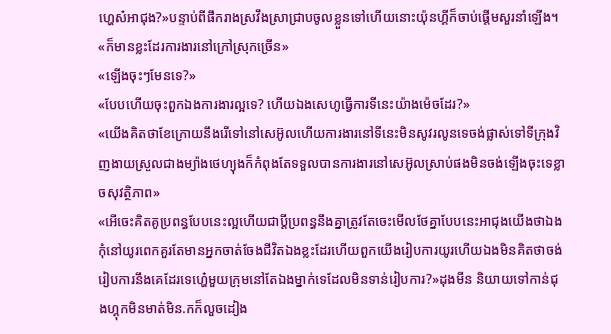ហ្ហេស៎អាជុង?»បន្ទាប់ពីផឹករាងស្រវឹងស្រាជ្រាបចូលខ្លួនទៅហើយនោះយ៉ុនហ្គីក៏ចាប់ផ្តើមសួរនាំឡើង។
«ក៏មានខ្លះដែរការងារនៅក្រៅស្រុកច្រើន»
«ឡើងចុះៗមែនទេ?»
«បែបហើយចុះពួកឯងការងារល្អទេ? ហើយឯងសេហូធ្វើការទីនេះយ៉ាងម៉េចដែរ?»
«យើងគិតថាខែក្រោយនឹងរើទៅនៅសេអ៊ូលហើយការងារនៅទីនេះមិនសូវរលូនទេចង់ផ្លាស់ទៅទីក្រុងវិញងាយស្រួលជាងម្យ៉ាងថេហ្យុងក៏កំពុងតែទទួលបានការងារនៅសេអ៊ូលស្រាប់ផងមិនចង់ឡើងចុះទេខ្លាចសុវត្ថិភាព»
«អើចេះគិតគូប្រពន្ធបែបនេះល្អហើយជាប្តីប្រពន្ធនឹងគ្នាត្រូវតែចេះមើលថែគ្នាបែបនេះអាជុងយើងថាឯងកុំនៅយូរពេកគួរតែមានអ្នកចាត់ចែងជីវិតឯងខ្លះដែរហើយពួកយើងរៀបការយូរហើយឯងមិនគិតថាចង់រៀបការនឹងគេដែរទេហ្ហេ៎មួយក្រុមនៅតែឯងម្នាក់ទេដែលមិនទាន់រៀបការ?»ដុងមីន និយាយទៅកាន់ជុងហ្គុកមិនមាត់មិន.កក៏លួចដៀង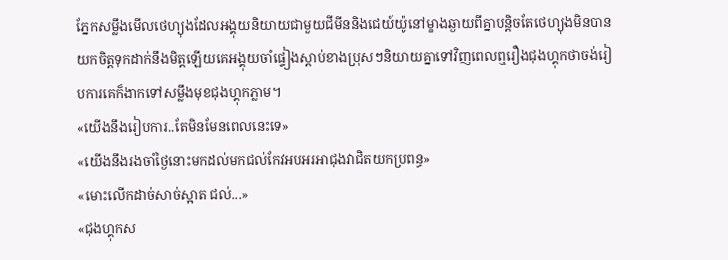ភ្នែកសម្លឹងមើលថេហ្យុងដែលអង្គុយនិយាយជាមួយជីមីននិងជេយ៍យ៉ូនៅម្ខាងឆ្ងាយពីគ្នាបន្តិចតែថេហ្យុងមិនបានយកចិត្តទុកដាក់នឹងមិត្តឡើយគេអង្គុយចាំផ្ទៀងស្តាប់ខាងប្រុសៗនិយាយគ្នាទៅវិញពេលឮរឿងជុងហ្គុកថាចង់រៀបការគេក៏ងាកទៅសម្លឹងមុខជុងហ្គុកភ្លាម។
«យើងនឹងរៀបការ..តែមិនមែនពេលនេះទេ»
«យើងនឹងរងចាំថ្ងៃនោះមកដល់មកជល់កែវអបអរអាជុងវាជិតយកប្រពន្ធ»
«មោះលើកដាច់សាច់ស្អាត ជល់...»
«ជុងហ្គុកស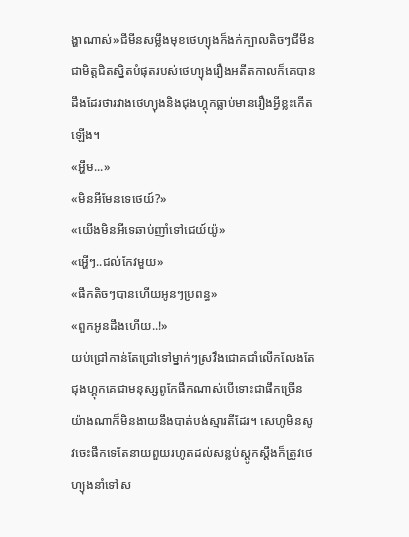ង្ហាណាស់»ជីមីនសម្លឹងមុខថេហ្យុងក៏ងក់ក្បាលតិចៗជីមីនជាមិត្តជិតស្និតបំផុតរបស់ថេហ្យុងរឿងអតីតកាលក៏គេបានដឹងដែរថារវាងថេហ្យុងនិងជុងហ្គុកធ្លាប់មានរឿងអ្វីខ្លះកើតឡើង។
«អ្ហឹម...»
«មិនអីមែនទេថេយ៍?»
«យើងមិនអីទេឆាប់ញាំទៅជេយ៍យ៉ូ»
«អ្ហើៗ..ជល់កែវមួយ»
«ផឹកតិចៗបានហើយអូនៗប្រពន្ធ»
«ពួកអូនដឹងហើយ..!»
យប់ជ្រៅកាន់តែជ្រៅទៅម្នាក់ៗស្រវឹងជោគជាំលើកលែងតែជុងហ្គុកគេជាមនុស្សពូកែផឹកណាស់បើទោះជាផឹកច្រើនយ៉ាងណាក៏មិនងាយនឹងបាត់បង់ស្មារតីដែរ។ សេហូមិនសូវចេះផឹកទេតែនាយពួយរហូតដល់សន្លប់ស្តូកស្តឹងក៏ត្រូវថេហ្យុងនាំទៅស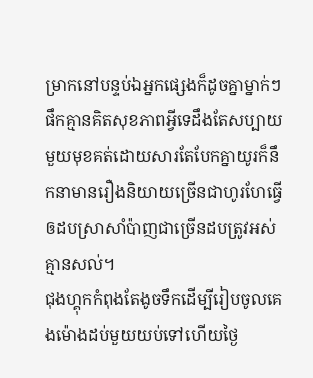ម្រាកនៅបន្ទប់ឯអ្នកផ្សេងក៏ដូចគ្នាម្នាក់ៗផឹកគ្មានគិតសុខភាពអ្វីទេដឹងតែសប្បាយមួយមុខគត់ដោយសារតែបែកគ្នាយូរក៏នឹកនាមានរឿងនិយាយច្រើនជាហូរហែធ្វើឲដបស្រាសាំប៉ាញជាច្រើនដបត្រូវអស់គ្មានសល់។
ជុងហ្គុកកំពុងតែងូចទឹកដើម្បីរៀបចូលគេងម៉ោងដប់មួយយប់ទៅហើយថ្ងៃ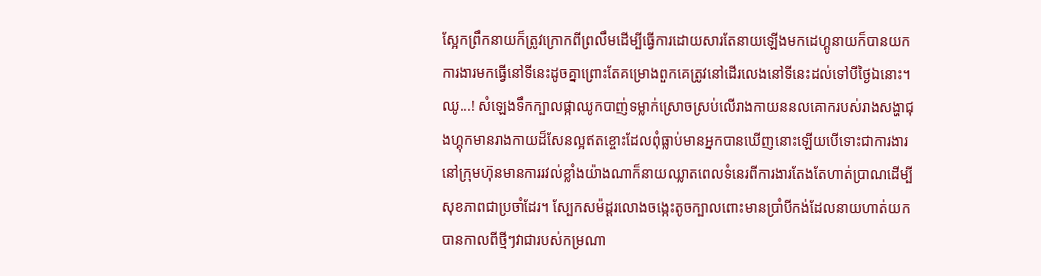ស្អែកព្រឹកនាយក៏ត្រូវក្រោកពីព្រលឹមដើម្បីធ្វើការដោយសារតែនាយឡើងមកដេហ្គូនាយក៏បានយកការងារមកធ្វើនៅទីនេះដូចគ្នាព្រោះតែគម្រោងពួកគេត្រូវនៅដើរលេងនៅទីនេះដល់ទៅបីថ្ងៃឯនោះ។
ឈូ...! សំឡេងទឹកក្បាលផ្កាឈូកបាញ់ទម្លាក់ស្រោចស្រប់លើរាងកាយននលគោករបស់រាងសង្ហាជុងហ្គុកមានរាងកាយដ៏សែនល្អឥតខ្ចោះដែលពុំធ្លាប់មានអ្នកបានឃើញនោះឡើយបើទោះជាការងារនៅក្រុមហ៊ុនមានការរវល់ខ្លាំងយ៉ាងណាក៏នាយឈ្លាតពេលទំនេរពីការងារតែងតែហាត់ប្រាណដើម្បីសុខភាពជាប្រចាំដែរ។ ស្បែកសម៉ដ្តរលោងចង្កេះតូចក្បាលពោះមានប្រាំបីកង់ដែលនាយហាត់យកបានកាលពីថ្មីៗវាជារបស់កម្រណា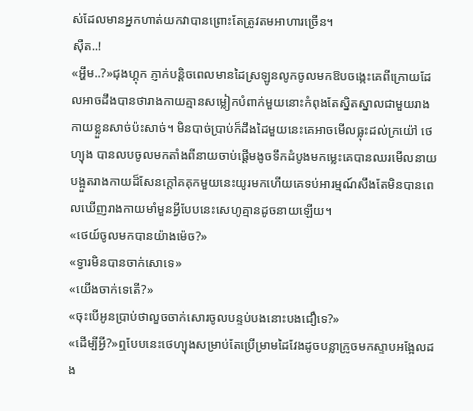ស់ដែលមានអ្នកហាត់យកវាបានព្រោះតែត្រូវតមអាហារច្រើន។
សុឺត..!
«អ្ហឹម..?»ជុងហ្គុក ភ្ញាក់បន្តិចពេលមានដៃស្រឡូនលូកចូលមកឱបចង្កេះគេពីក្រោយដែលអាចដឹងបានថារាងកាយគ្មានសម្លៀកបំពាក់មួយនោះកំពុងតែស្និតស្នាលជាមួយរាងកាយខ្លួនសាច់ប៉ះសាច់។ មិនបាច់ប្រាប់ក៏ដឹងដៃមួយនេះគេអាចមើលធ្លុះដល់ក្រយ៉ៅ ថេហ្យុង បានលបចូលមកតាំងពីនាយចាប់ផ្តើមងូចទឹកដំបូងមកម្លេះគេបានឈរមើលនាយបង្អួតរាងកាយដ៏សែនក្តៅគគុកមួយនេះយូរមកហើយគេទប់អារម្មណ៍សឹងតែមិនបានពេលឃើញរាងកាយមាំមួនអ្វីបែបនេះសេហូគ្មានដូចនាយឡើយ។
«ថេយ៍ចូលមកបានយ៉ាងម៉េច?»
«ទ្វារមិនបានចាក់សោទេ»
«យើងចាក់ទេតើ?»
«ចុះបើអូនប្រាប់ថាលួចចាក់សោរចូលបន្ទប់បងនោះបងជឿទេ?»
«ដើម្បីអ្វី?»ឮបែបនេះថេហ្យុងសម្រាប់តែប្រើម្រាមដៃវែងដូចបន្លាក្រូចមកស្ទាបអង្អែលដង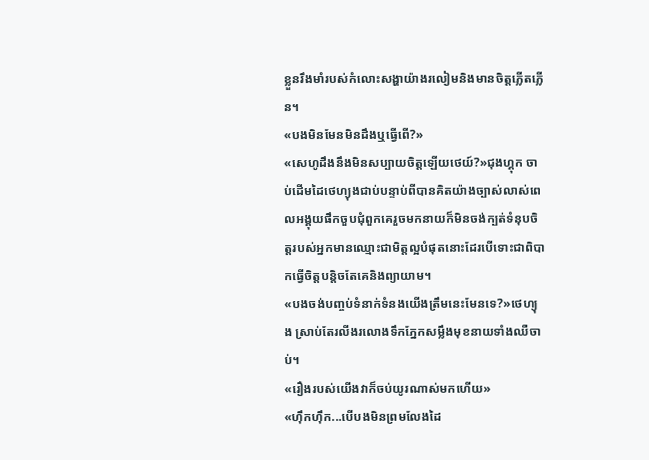ខ្លួនរឹងមាំរបស់កំលោះសង្ហាយ៉ាងរលៀមនិងមានចិត្តភ្លើតភ្លើន។
«បងមិនមែនមិនដឹងឬធ្វើពើ?»
«សេហូដឹងនឹងមិនសប្បាយចិត្តឡើយថេយ៍?»ជុងហ្គុក ចាប់ដើមដៃថេហ្យុងជាប់បន្ទាប់ពីបានគិតយ៉ាងច្បាស់លាស់ពេលអង្គុយផឹកចួបជុំពួកគេរួចមកនាយក៏មិនចង់ក្បត់ទំនុបចិត្តរបស់អ្នកមានឈ្មោះជាមិត្តល្អបំផុតនោះដែរបើទោះជាពិបាកធ្វើចិត្តបន្តិចតែគេនិងព្យាយាម។
«បងចង់បញ្ចប់ទំនាក់ទំនងយើងត្រឹមនេះមែនទេ?»ថេហ្យុង ស្រាប់តែរលីងរលោងទឹកភ្នែកសម្លឹងមុខនាយទាំងឈឺចាប់។
«រឿងរបស់យើងវាក៏ចប់យូរណាស់មកហើយ»
«ហ៊ឹកហ៊ឹក...បើបងមិនព្រមលែងដៃ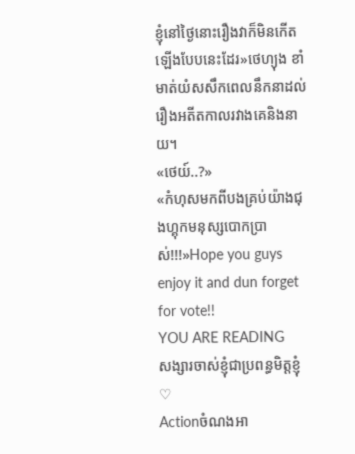ខ្ញុំនៅថ្ងៃនោះរឿងវាក៏មិនកើតឡើងបែបនេះដែរ»ថេហ្យុង ខាំមាត់យំសសឹកពេលនឹកនាដល់រឿងអតីតកាលរវាងគេនិងនាយ។
«ថេយ៍..?»
«កំហុសមកពីបងគ្រប់យ៉ាងជុងហ្គុកមនុស្សបោកប្រាស់!!!»Hope you guys enjoy it and dun forget for vote!!
YOU ARE READING
សង្សារចាស់ខ្ញុំជាប្រពន្ធមិត្តខ្ញុំ ♡
Actionចំណងអា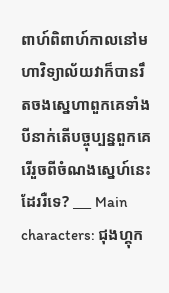ពាហ៍ពិពាហ៍កាលនៅមហាវិទ្យាល័យវាក៏បានរឹតចងស្នេហាពួកគេទាំងបីនាក់តើបច្ចុប្បន្នពួកគេរើរួចពីចំណងស្នេហ៍នេះដែររឺទេ? ___ Main characters: ជុងហ្គុក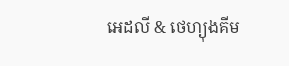អេដលី & ថេហ្យុងគីម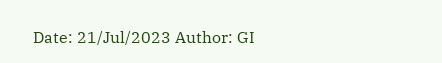Date: 21/Jul/2023 Author: GI